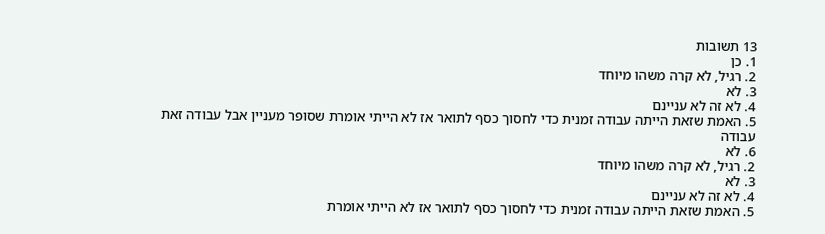13 תשובות
1. כן
2. רגיל, לא קרה משהו מיוחד
3. לא
4. לא זה לא עניינם
5. האמת שזאת הייתה עבודה זמנית כדי לחסוך כסף לתואר אז לא הייתי אומרת שסופר מעניין אבל עבודה זאת עבודה
6. לא
2. רגיל, לא קרה משהו מיוחד
3. לא
4. לא זה לא עניינם
5. האמת שזאת הייתה עבודה זמנית כדי לחסוך כסף לתואר אז לא הייתי אומרת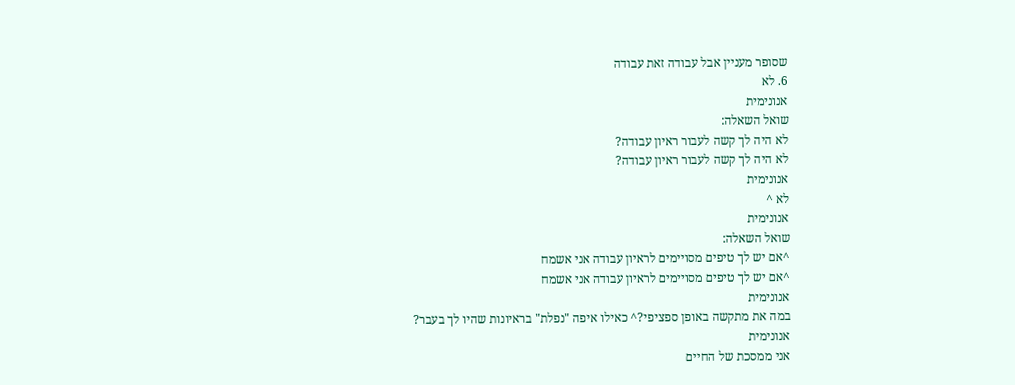שסופר מעניין אבל עבודה זאת עבודה
6. לא
אנונימית
שואל השאלה:
לא היה לך קשה לעבור ראיון עבודה?
לא היה לך קשה לעבור ראיון עבודה?
אנונימית
לא ^
אנונימית
שואל השאלה:
^אם יש לך טיפים מסויימים לראיון עבודה אני אשמח
^אם יש לך טיפים מסויימים לראיון עבודה אני אשמח
אנונימית
במה את מתקשה באופן ספציפי?^ כאילו איפה "נפלת" בראיונות שהיו לך בעבר?
אנונימית
אני ממסכת של החיים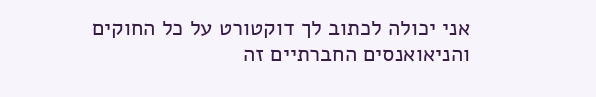אני יכולה לכתוב לך דוקטורט על כל החוקים והניאואנסים החברתיים זה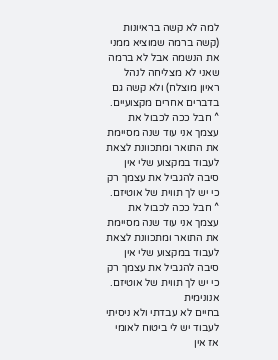למה לא קשה בראיונות (קשה ברמה שמוציא ממני את הנשמה אבל לא ברמה שאני לא מצליחה לנהל ראיון מוצלח) ולא קשה גם בדברים אחרים מקצועיים.
^ חבל ככה לכבול את עצמך אני עוד שנה מסיימת את התואר ומתכוונת לצאת לעבוד במקצוע שלי אין סיבה להגביל את עצמך רק כי יש לך תווית של אוטיזם.
^ חבל ככה לכבול את עצמך אני עוד שנה מסיימת את התואר ומתכוונת לצאת לעבוד במקצוע שלי אין סיבה להגביל את עצמך רק כי יש לך תווית של אוטיזם.
אנונימית
בחיים לא עבדתי ולא ניסיתי לעבוד יש לי ביטוח לאומי אז אין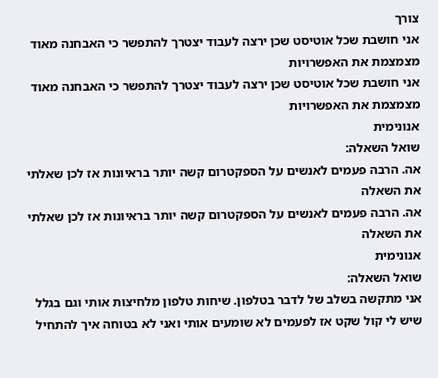צורך
אני חושבת שכל אוטיסט שכן ירצה לעבוד יצטרך להתפשר כי האבחנה מאוד מצמצמת את האפשרויות
אני חושבת שכל אוטיסט שכן ירצה לעבוד יצטרך להתפשר כי האבחנה מאוד מצמצמת את האפשרויות
אנונימית
שואל השאלה:
אה. הרבה פעמים לאנשים על הספקטרום קשה יותר בראיונות אז לכן שאלתי את השאלה
אה. הרבה פעמים לאנשים על הספקטרום קשה יותר בראיונות אז לכן שאלתי את השאלה
אנונימית
שואל השאלה:
אני מתקשה בשלב של לדבר בטלפון. שיחות טלפון מלחיצות אותי וגם בגלל שיש לי קול שקט אז לפעמים לא שומעים אותי ואני לא בטוחה איך להתחיל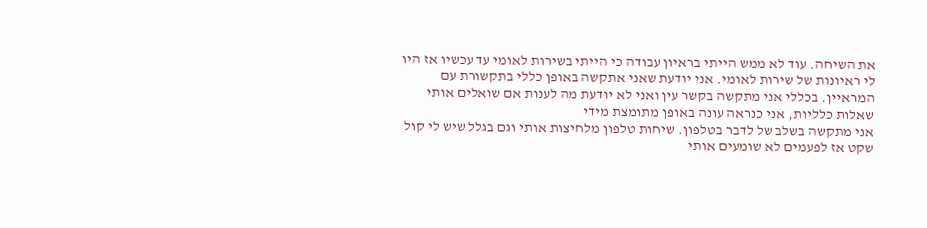את השיחה. עוד לא ממש הייתי בראיון עבודה כי הייתי בשירות לאומי עד עכשיו אז היו לי ראיונות של שירות לאומי. אני יודעת שאני אתקשה באופן כללי בתקשורת עם המראיין. בכללי אני מתקשה בקשר עין ואני לא יודעת מה לענות אם שואלים אותי שאלות כלליות, אני כנראה עונה באופן מתומצת מידי
אני מתקשה בשלב של לדבר בטלפון. שיחות טלפון מלחיצות אותי וגם בגלל שיש לי קול שקט אז לפעמים לא שומעים אותי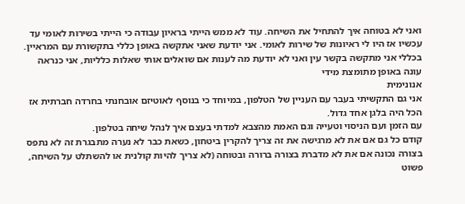ואני לא בטוחה איך להתחיל את השיחה. עוד לא ממש הייתי בראיון עבודה כי הייתי בשירות לאומי עד עכשיו אז היו לי ראיונות של שירות לאומי. אני יודעת שאני אתקשה באופן כללי בתקשורת עם המראיין. בכללי אני מתקשה בקשר עין ואני לא יודעת מה לענות אם שואלים אותי שאלות כלליות, אני כנראה עונה באופן מתומצת מידי
אנונימית
אני גם התקשיתי בעבר עם העניין של הטלפון, במיוחד כי בנוסף לאוטיזם אובחנתי בחרדה חברתית אז הכל היה בלגן אחד גדול.
עם הזמן ועם הניסוי וטעייה וגם האמת מהצבא למדתי בעצם איך לנהל שיחה בטלפון.
קודם כל גם אם את לא מרגישה את זה צריך להקרין ביטחון, כשאת כבר לא נערה מתבגרת זה לא נתפס בצורה נכונה אם את לא מדברת בצורה ברורה ובטוחה (לא צריך להיות קולנית או להשתלט על השיחה, פשוט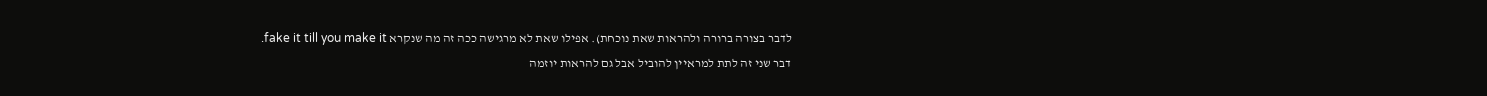לדבר בצורה ברורה ולהראות שאת נוכחת). אפילו שאת לא מרגישה ככה זה מה שנקרא fake it till you make it.
דבר שני זה לתת למראיין להוביל אבל גם להראות יוזמה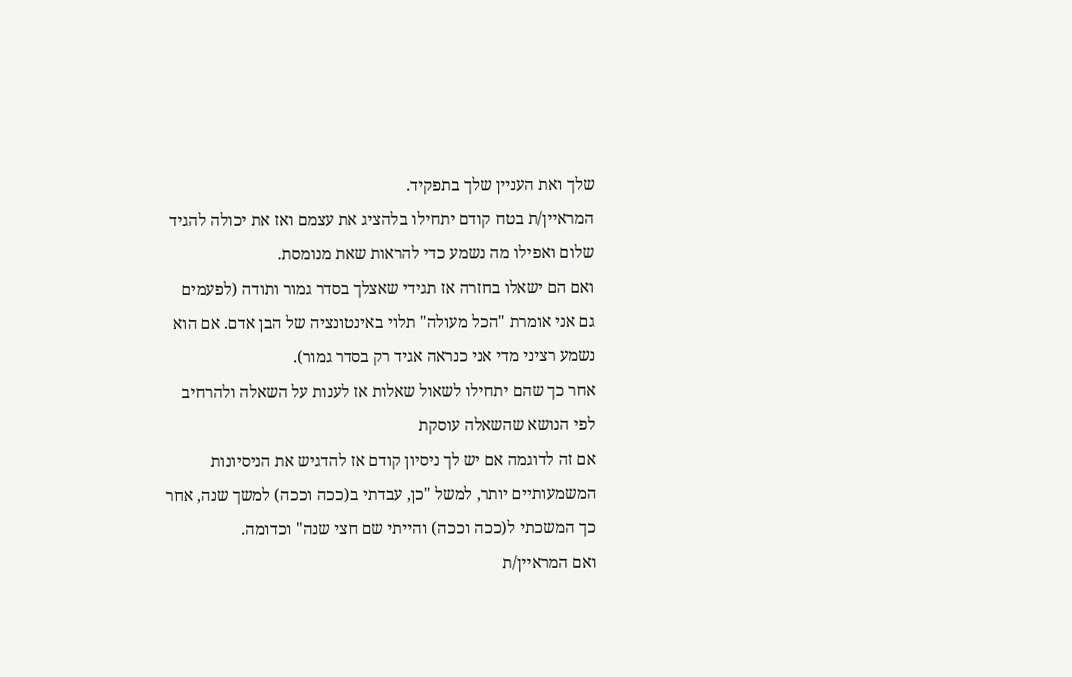שלך ואת העניין שלך בתפקיד.
המראיין/ת בטח קודם יתחילו בלהציג את עצמם ואז את יכולה להגיד שלום ואפילו מה נשמע כדי להראות שאת מנומסת.
ואם הם ישאלו בחזרה אז תגידי שאצלך בסדר גמור ותודה (לפעמים גם אני אומרת "הכל מעולה" תלוי באינטונציה של הבן אדם. אם הוא נשמע רציני מדי אני כנראה אגיד רק בסדר גמור).
אחר כך שהם יתחילו לשאול שאלות אז לענות על השאלה ולהרחיב לפי הנושא שהשאלה עוסקת
אם זה לדוגמה אם יש לך ניסיון קודם אז להדגיש את הניסיונות המשמעותיים יותר, למשל "כן, עבדתי ב(ככה וככה) למשך שנה, אחר כך המשכתי ל(ככה וככה) והייתי שם חצי שנה" וכדומה.
ואם המראיין/ת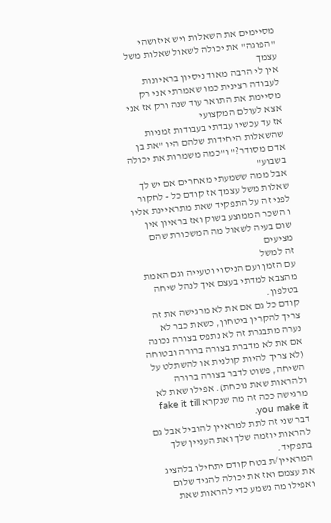מסיימים את השאלות ויש איזושהי "הפוגה" את יכולה לשאול שאלות משל עצמך
אין לי הרבה מאוד ניסיון בראיונות לעבודה רצינית כמו שאמרתי אני רק מסיימת את התואר עוד שנה ורק אז אני אצא לעולם המקצועי
אז עד עכשיו עבדתי בעבודות זמניות שהשאלות היחידות שלהם היו "את בן אדם מסודר?" ו"כמה משמרות את יכולה בשבוע"
אבל ממה ששמעתי מאחרים אם יש לך שאלות משל עצמך אז קודם כל - לחקור לפני זה על התפקיד שאת מתראיינת אליו ו השכר הממוצע בשוק ואז בראיון אין שום בעיה לשאול מה המשכורת שהם מציעים
זה למשל
עם הזמן ועם הניסוי וטעייה וגם האמת מהצבא למדתי בעצם איך לנהל שיחה בטלפון.
קודם כל גם אם את לא מרגישה את זה צריך להקרין ביטחון, כשאת כבר לא נערה מתבגרת זה לא נתפס בצורה נכונה אם את לא מדברת בצורה ברורה ובטוחה (לא צריך להיות קולנית או להשתלט על השיחה, פשוט לדבר בצורה ברורה ולהראות שאת נוכחת). אפילו שאת לא מרגישה ככה זה מה שנקרא fake it till you make it.
דבר שני זה לתת למראיין להוביל אבל גם להראות יוזמה שלך ואת העניין שלך בתפקיד.
המראיין/ת בטח קודם יתחילו בלהציג את עצמם ואז את יכולה להגיד שלום ואפילו מה נשמע כדי להראות שאת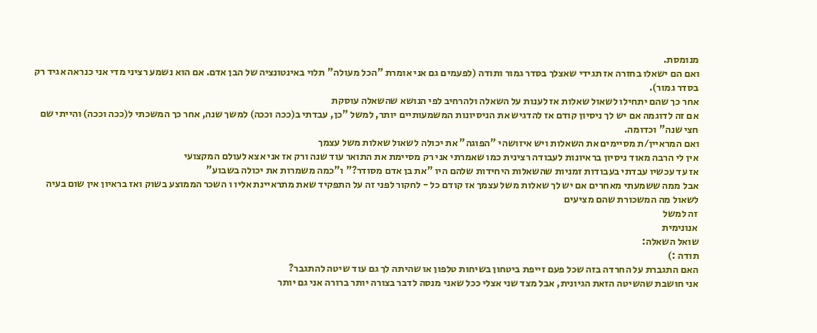מנומסת.
ואם הם ישאלו בחזרה אז תגידי שאצלך בסדר גמור ותודה (לפעמים גם אני אומרת "הכל מעולה" תלוי באינטונציה של הבן אדם. אם הוא נשמע רציני מדי אני כנראה אגיד רק בסדר גמור).
אחר כך שהם יתחילו לשאול שאלות אז לענות על השאלה ולהרחיב לפי הנושא שהשאלה עוסקת
אם זה לדוגמה אם יש לך ניסיון קודם אז להדגיש את הניסיונות המשמעותיים יותר, למשל "כן, עבדתי ב(ככה וככה) למשך שנה, אחר כך המשכתי ל(ככה וככה) והייתי שם חצי שנה" וכדומה.
ואם המראיין/ת מסיימים את השאלות ויש איזושהי "הפוגה" את יכולה לשאול שאלות משל עצמך
אין לי הרבה מאוד ניסיון בראיונות לעבודה רצינית כמו שאמרתי אני רק מסיימת את התואר עוד שנה ורק אז אני אצא לעולם המקצועי
אז עד עכשיו עבדתי בעבודות זמניות שהשאלות היחידות שלהם היו "את בן אדם מסודר?" ו"כמה משמרות את יכולה בשבוע"
אבל ממה ששמעתי מאחרים אם יש לך שאלות משל עצמך אז קודם כל - לחקור לפני זה על התפקיד שאת מתראיינת אליו ו השכר הממוצע בשוק ואז בראיון אין שום בעיה לשאול מה המשכורת שהם מציעים
זה למשל
אנונימית
שואל השאלה:
תודה :)
האם התגברת על החרדה בזה שכל פעם זייפת ביטחון בשיחות טלפון או שהיתה לך גם עוד שיטה להתגבר?
אני חושבת שהשיטה הזאת הגיונית, אבל מצד שני אצלי ככל שאני מנסה לדבר בצורה יותר ברורה אני גם יותר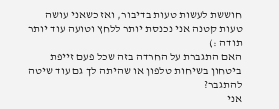חוששת לעשות טעות בדיבור, ואז כשאני עושה טעות קטנה אני נכנסת יותר ללחץ וטועה עוד יותר
תודה :)
האם התגברת על החרדה בזה שכל פעם זייפת ביטחון בשיחות טלפון או שהיתה לך גם עוד שיטה להתגבר?
אני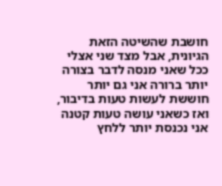חושבת שהשיטה הזאת הגיונית, אבל מצד שני אצלי ככל שאני מנסה לדבר בצורה יותר ברורה אני גם יותר חוששת לעשות טעות בדיבור, ואז כשאני עושה טעות קטנה אני נכנסת יותר ללחץ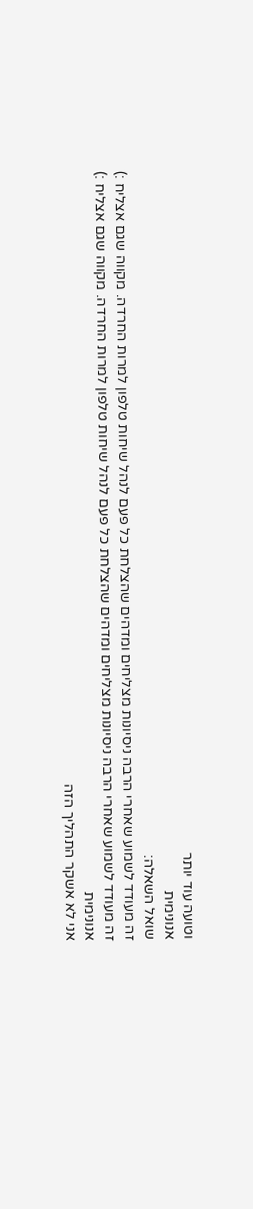וטועה עוד יותר
אנונימית
שואל השאלה:
זה מעודד לשמוע שאחרי הרבה ניסיונות מצליחים ומדהים שהצלחת כל פעם לנהל שיחות טלפון למרות החרדה. מקווה שגם אצליח :)
זה מעודד לשמוע שאחרי הרבה ניסיונות מצליחים ומדהים שהצלחת כל פעם לנהל שיחות טלפון למרות החרדה. מקווה שגם אצליח :)
אנונימית
אני לא אשקר התהליך הזה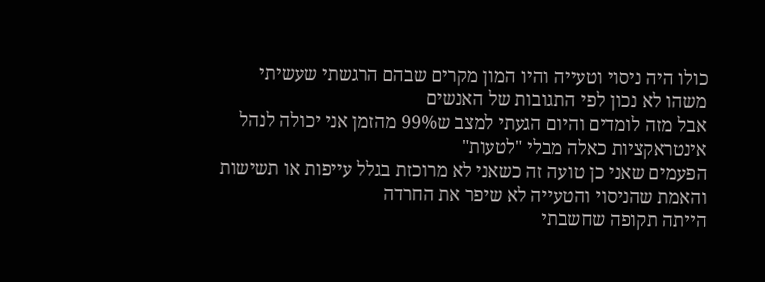כולו היה ניסוי וטעייה והיו המון מקרים שבהם הרגשתי שעשיתי משהו לא נכון לפי התגובות של האנשים
אבל מזה לומדים והיום הגעתי למצב ש99% מהזמן אני יכולה לנהל אינטראקציות כאלה מבלי "לטעות"
הפעמים שאני כן טועה זה כשאני לא מרוכזת בגלל עייפות או תשישות
והאמת שהניסוי והטעייה לא שיפר את החרדה
הייתה תקופה שחשבתי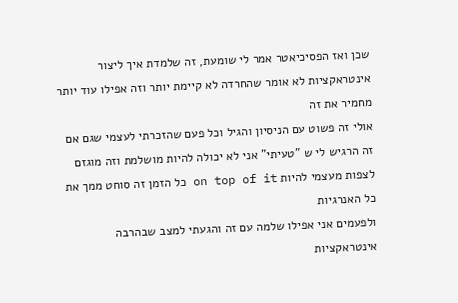שכן ואז הפסיכיאטר אמר לי שומעת, זה שלמדת איך ליצור אינטראקציות לא אומר שהחרדה לא קיימת יותר וזה אפילו עוד יותר מחמיר את זה
אולי זה פשוט עם הניסיון והגיל וכל פעם שהזכרתי לעצמי שגם אם זה הרגיש לי ש "טעיתי" אני לא יכולה להיות מושלמת וזה מוגזם לצפות מעצמי להיות on top of it כל הזמן זה סוחט ממך את כל האנרגיות
ולפעמים אני אפילו שלמה עם זה והגעתי למצב שבהרבה אינטראקציות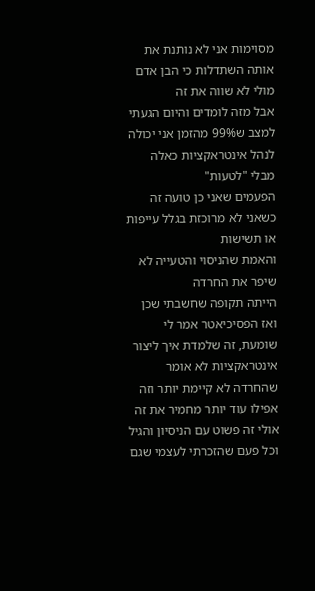מסוימות אני לא נותנת את אותה השתדלות כי הבן אדם מולי לא שווה את זה
אבל מזה לומדים והיום הגעתי למצב ש99% מהזמן אני יכולה לנהל אינטראקציות כאלה מבלי "לטעות"
הפעמים שאני כן טועה זה כשאני לא מרוכזת בגלל עייפות או תשישות
והאמת שהניסוי והטעייה לא שיפר את החרדה
הייתה תקופה שחשבתי שכן ואז הפסיכיאטר אמר לי שומעת, זה שלמדת איך ליצור אינטראקציות לא אומר שהחרדה לא קיימת יותר וזה אפילו עוד יותר מחמיר את זה
אולי זה פשוט עם הניסיון והגיל וכל פעם שהזכרתי לעצמי שגם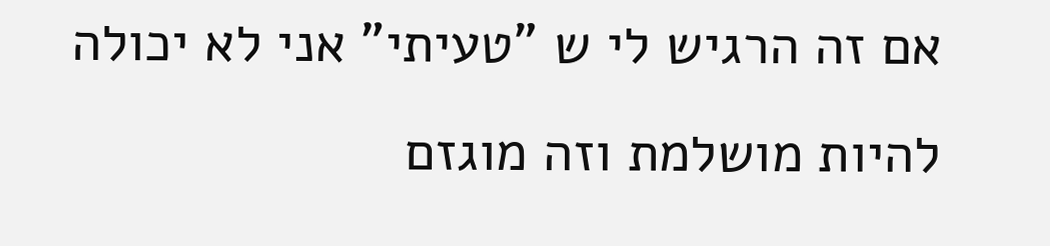אם זה הרגיש לי ש "טעיתי" אני לא יכולה להיות מושלמת וזה מוגזם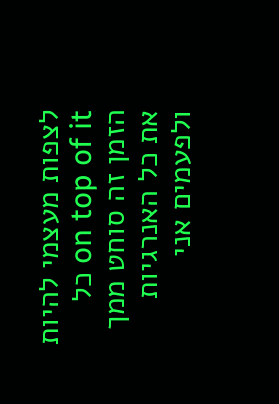לצפות מעצמי להיות on top of it כל הזמן זה סוחט ממך את כל האנרגיות
ולפעמים אני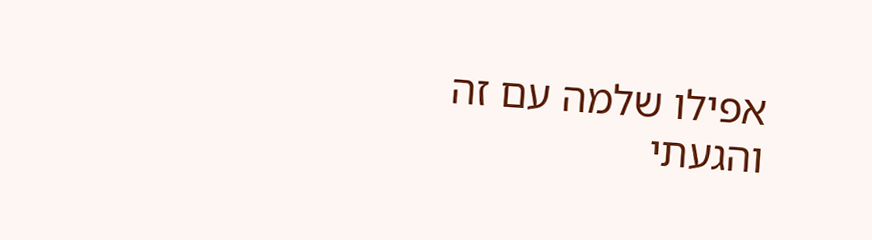אפילו שלמה עם זה והגעתי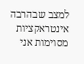למצב שבהרבה אינטראקציות מסוימות אני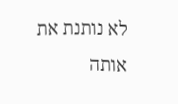לא נותנת את אותה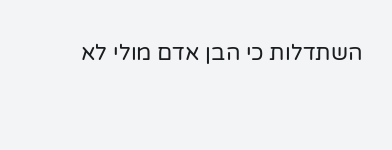השתדלות כי הבן אדם מולי לא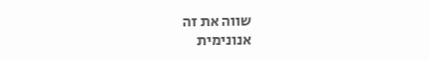שווה את זה
אנונימית